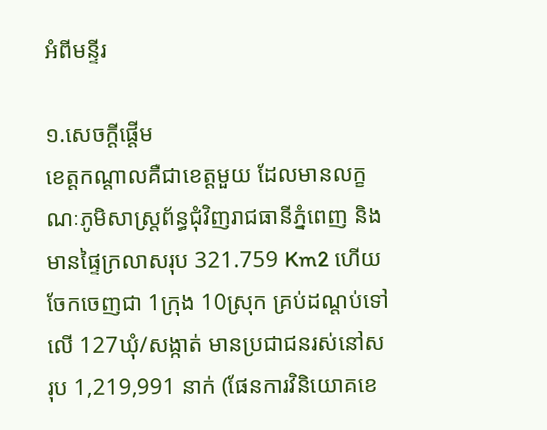អំពីមន្ទីរ

១.សេចក្តីផ្តើម
ខេត្តកណ្តាលគឺជាខេត្តមួយ ដែលមានលក្ខណៈភូមិសាស្ត្រព័ន្ធជុំវិញរាជធានីភ្នំពេញ និងមានផ្ទៃក្រលាសរុប 321.759 Km2 ហើយចែកចេញជា 1ក្រុង 10ស្រុក គ្រប់ដណ្តប់ទៅលើ 127ឃុំ/សង្កាត់ មានប្រជាជនរស់នៅសរុប 1,219,991 នាក់ (ផែនការវិនិយោគខេ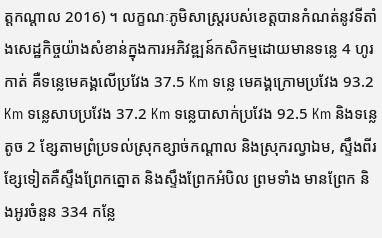ត្តកណ្តាល 2016) ។ លក្ខណៈភូមិសាស្ត្ររបស់ខេត្តបានកំណត់នូវទីតាំងសេដ្ឋកិច្ចយ៉ាងសំខាន់ក្នុងការអភិវឌ្ឍន៍កសិកម្មដោយមានទន្លេ 4 ហូរកាត់ គឺទន្លេមេគង្គលើប្រវែង 37.5 Km ទន្លេ មេគង្គក្រោមប្រវែង 93.2 Km ទន្លេសាបប្រវែង 37.2 Km ទន្លេបាសាក់ប្រវែង 92.5 Km និងទន្លេតូច 2 ខ្សែតាមព្រំប្រទល់ស្រុកខ្សាច់កណ្តាល និងស្រុករល្វាឯម, ស្ទឹងពីរខ្សែទៀតគឺស្ទឹងព្រែកត្នោត និងស្ទឹងព្រែកអំបិល ព្រមទាំង មានព្រែក និងអូរចំនួន 334 កន្លែ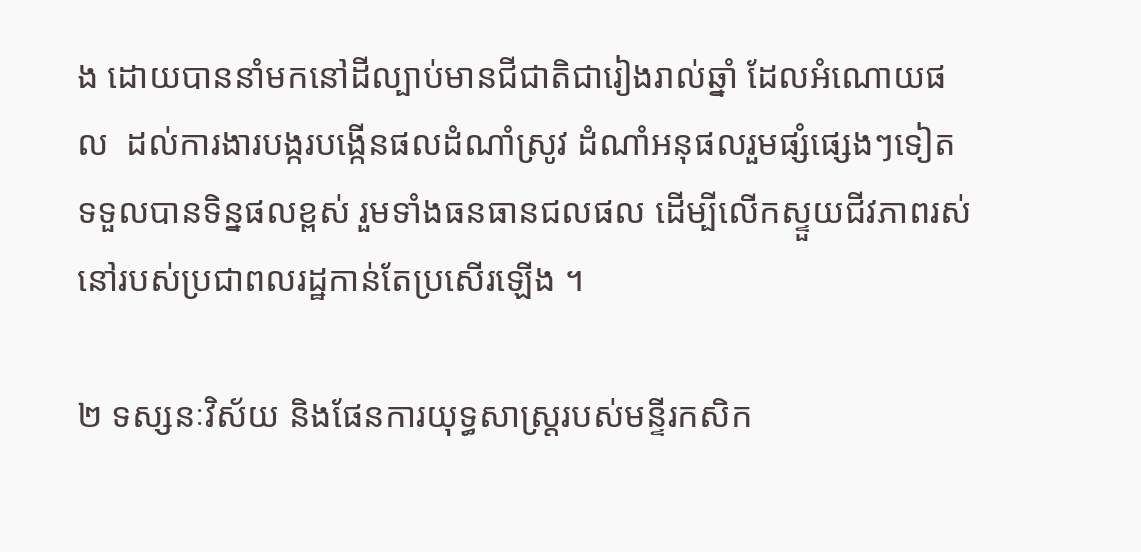ង ដោយបាននាំមកនៅដីល្បាប់មានជីជាតិជារៀងរាល់ឆ្នាំ ដែលអំណោយផល  ដល់ការងារបង្ករបង្កើនផលដំណាំស្រូវ ដំណាំអនុផលរួមផ្សំផ្សេងៗទៀត ទទួលបានទិន្នផលខ្ពស់ រួមទាំងធនធានជលផល ដើម្បីលើកស្ទួយជីវភាពរស់នៅរបស់ប្រជាពលរដ្ឋកាន់តែប្រសើរឡើង ។

២ ទស្សនៈវិស័យ និងផែនការយុទ្ធសាស្ត្ររបស់មន្ទីរកសិក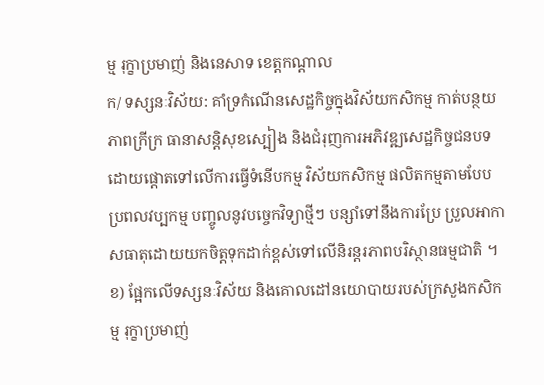ម្ម រុក្ខាប្រមាញ់ និងនេសាទ ខេត្តកណ្តាល
ក/ ទស្សនៈវិស័យ: គាំទ្រកំណើនសេដ្ឋកិច្ចក្នុងវិស័យកសិកម្ម កាត់បន្ថយភាពក្រីក្រ ធានាសន្តិសុខស្បៀង និងជំរុញការអភិវឌ្ឍសេដ្ឋកិច្ចជនបទ ដោយផ្ដោតទៅលើការធ្វើទំនើបកម្ម វិស័យកសិកម្ម ផលិតកម្មតាមបែបប្រពលវប្បកម្ម បញ្ចូលនូវបច្ចេកវិទ្យាថ្មីៗ បន្សាំទៅនឹងការប្រែ ប្រួលអាកាសធាតុដោយយកចិត្តទុកដាក់ខ្ពស់ទៅលើនិរន្តរភាពបរិស្ថានធម្មជាតិ ។
ខ) ផ្អែកលើទស្សនៈវិស័យ និងគោលដៅនយោបាយរបស់ក្រសួងកសិកម្ម រុក្ខាប្រមាញ់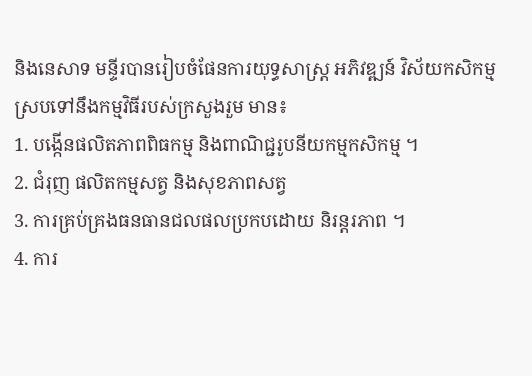និងនេសាទ មន្ទីរបានរៀបចំផែនការយុទ្ធសាស្ត្រ អភិវឌ្ឍន៍ វិស័យកសិកម្ម ស្របទៅនឹងកម្មវិធីរបស់ក្រសួងរួម មាន៖
1. បង្កើនផលិតភាពពិធកម្ម និងពាណិជ្ជរូបនីយកម្មកសិកម្ម ។
2. ជំរុញ ផលិតកម្មសត្វ និងសុខភាពសត្វ
3. ការគ្រប់គ្រងធនធានជលផលប្រកបដោយ និរន្តរភាព ។
4. ការ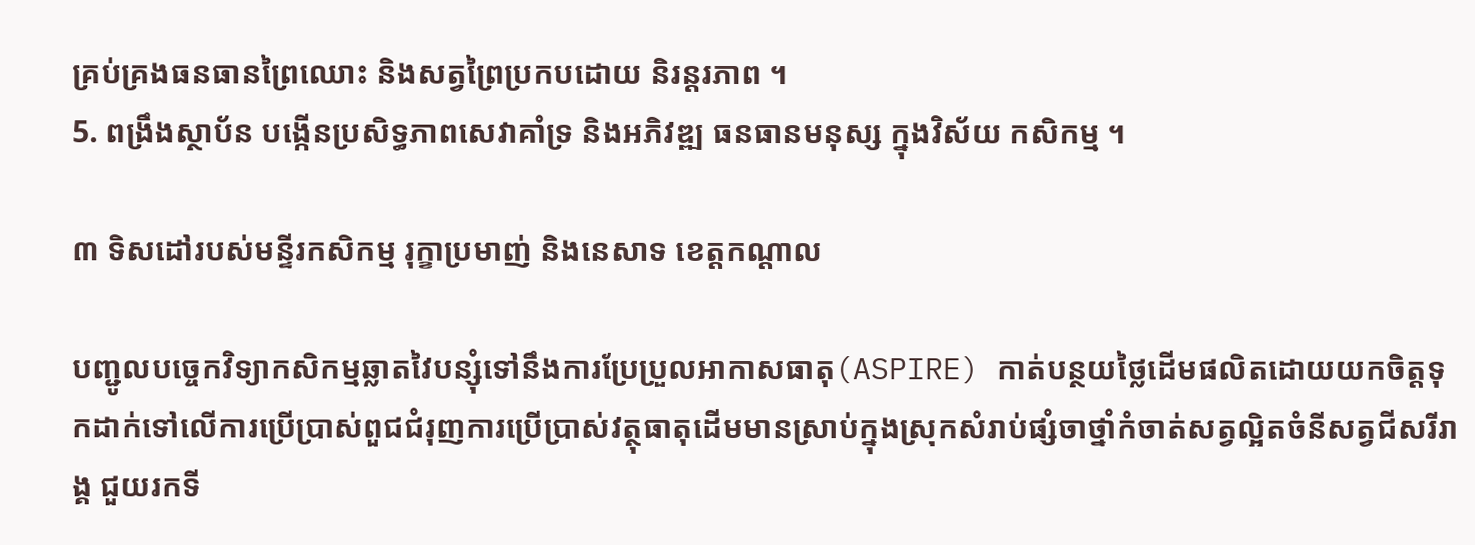គ្រប់គ្រងធនធានព្រៃឈោះ និងសត្វព្រៃប្រកបដោយ និរន្តរភាព ។
5. ពង្រឹងស្ថាប័ន បង្កើនប្រសិទ្ធភាពសេវាគាំទ្រ និងអភិវឌ្ឍ ធនធានមនុស្ស ក្នុងវិស័យ កសិកម្ម ។

៣ ទិសដៅរបស់មន្ទីរកសិកម្ម រុក្ខាប្រមាញ់ និងនេសាទ ខេត្តកណ្តាល

បញ្ជូលបច្ចេកវិទ្យាកសិកម្មឆ្លាតវៃបន្សុំទៅនឹងការប្រែប្រួលអាកាសធាតុ(ASPIRE) កាត់បន្ថយថ្លៃដើមផលិតដោយយកចិត្តទុកដាក់ទៅលើការប្រើប្រាស់ពួជជំរុញការប្រើប្រាស់វត្ថុធាតុដើមមានស្រាប់ក្នុងស្រុកសំរាប់ផ្សំចាថ្នាំកំចាត់សត្វល្អិតចំនីសត្វជីសរីរាង្គ ជួយរកទី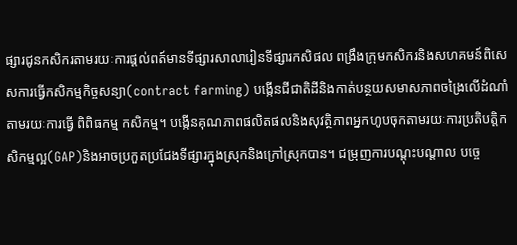ផ្សារជូនកសិករតាមរយៈការផ្ដល់ពត៍មានទីផ្សារសាលារៀនទីផ្សារកសិផល ពង្រឹងក្រុមកសិករនិងសហគមន៍ពិសេសការធ្វើកសិកម្មកិច្ចសន្យា(contract farming) បង្កើនជីជាតិដីនិងកាត់បន្ថយសមាសភាពចង្រៃលើដំណាំតាមរយៈការធ្វើ ពិពិធកម្ម កសិកម្ម។ បង្កើនគុណភាពផលិតផលនិងសុវត្ថិភាពអ្នកហូបចុកតាមរយៈការប្រតិបត្តិកសិកម្មល្អ(GAP)និងអាចប្រកួតប្រជែងទីផ្សារក្នុងស្រុកនិងក្រៅស្រុកបាន។ ជម្រុញការបណ្តុះបណ្តាល បច្ចេ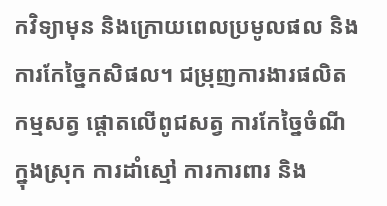កវិទ្យាមុន និងក្រោយពេលប្រមូលផល និងការកែច្នៃកសិផល។ ជម្រុញការងារផលិតកម្មសត្វ ផ្តោតលើពូជសត្វ ការកែច្នៃចំណីក្នុងស្រុក ការដាំស្មៅ ការការពារ និង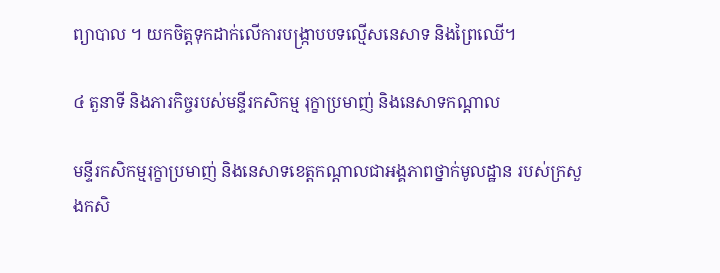ព្យាបាល ។ យកចិត្តទុកដាក់លើការបង្ក្រាបបទល្មើសនេសាទ និងព្រៃឈើ។

៤ តួនាទី និងភារកិច្ចរបស់មន្ទីរកសិកម្ម រុក្ខាប្រមាញ់ និងនេសាទកណ្តាល

មន្ទីរកសិកម្មរុក្ខាប្រមាញ់ និងនេសាទខេត្តកណ្តាលជាអង្គភាពថ្នាក់មូលដ្ឋាន របស់ក្រសួងកសិ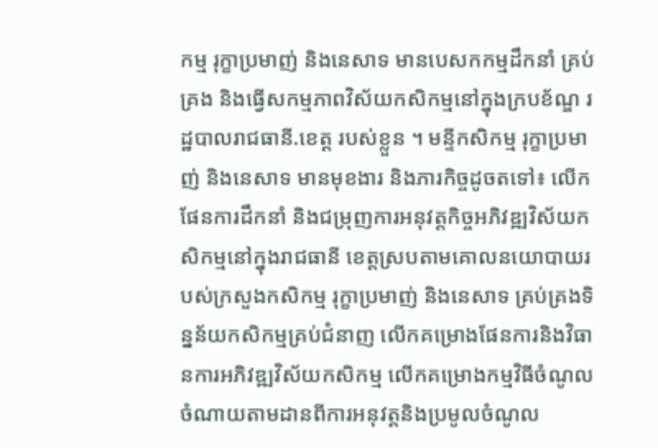កម្ម រុក្ខាប្រមាញ់ និងនេសាទ មានបេសកកម្មដឹកនាំ គ្រប់គ្រង និងធ្វើសកម្មភាពវិស័យកសិកម្មនៅក្នុងក្របខ័ណ្ឌ រដ្ឋបាលរាជធានី.ខេត្ត របស់ខ្លួន ។ មន្ទីកសិកម្ម រុក្ខាប្រមាញ់ និងនេសាទ មានមុខងារ និងភារកិច្ចដូចតទៅ៖ លើកផែនការដឹកនាំ និងជម្រុញការអនុវត្តកិច្ចអភិវឌ្ឍវិស័យកសិកម្មនៅក្នុងរាជធានី ខេត្តស្របតាមគោលនយោបាយរបស់ក្រសួងកសិកម្ម រុក្ខាប្រមាញ់ និងនេសាទ គ្រប់គ្រងទិន្នន័យកសិកម្មគ្រប់ជំនាញ លើកគម្រោងផែនការនិងវិធានការអភិវឌ្ឍវិស័យកសិកម្ម លើកគម្រោងកម្មវិធីចំណូល ចំណាយតាមដានពីការអនុវត្តនិងប្រមូលចំណូល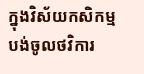ក្នុងវិស័យកសិកម្ម បង់ចូលថវិការ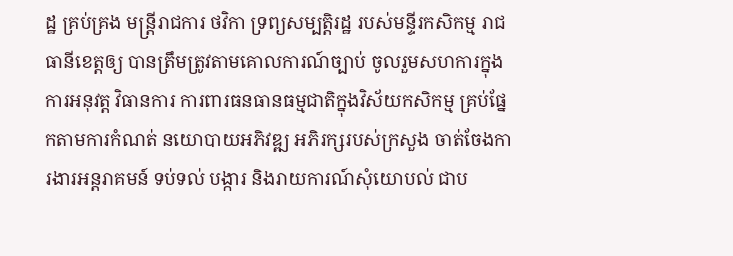ដ្ឋ គ្រប់គ្រង មន្ត្រីរាជការ ថវិកា ទ្រព្យសម្បត្តិរដ្ឋ របស់មន្ទីរកសិកម្ម រាជធានីខេត្តឲ្យ បានត្រឹមត្រូវតាមគោលការណ៍ច្បាប់ ចូលរួមសហការក្នុងការអនុវត្ត វិធានការ ការពារធនធានធម្មជាតិក្នុងវិស័យកសិកម្ម គ្រប់ផ្នែកតាមការកំណត់ នយោបាយអភិវឌ្ឍ អភិរក្សរបស់ក្រសួង ចាត់ចែងការងារអន្តរាគមន៍ ទប់ទល់ បង្ការ និងរាយការណ៍សុំយោបល់ ជាប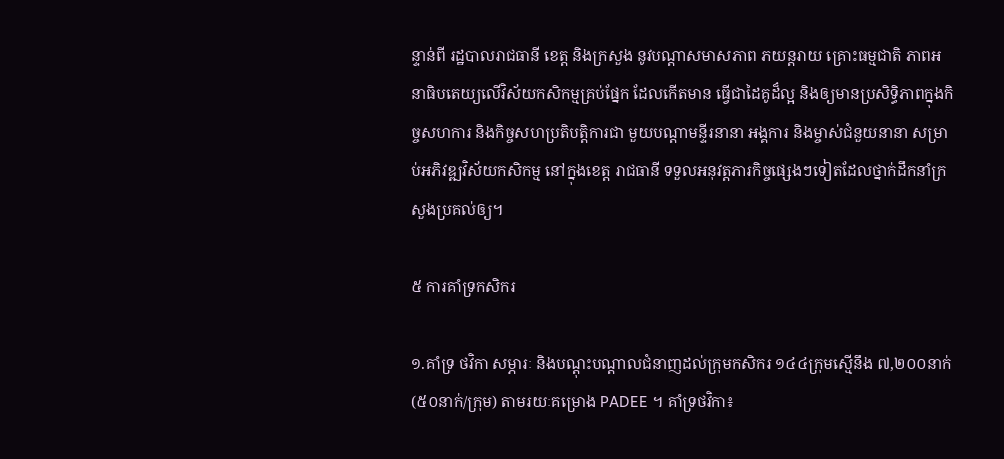ន្ទាន់ពី រដ្ឋបាលរាជធានី ខេត្ត និងក្រសួង នូវបណ្តាសមាសភាព ភយន្តរាយ គ្រោះធម្មជាតិ ភាពអនាធិបតេយ្យលើវិស័យកសិកម្មគ្រប់ផ្នែក ដែលកើតមាន ធ្វើជាដៃគូដ៏ល្អ និងឲ្យមានប្រសិទ្ធិភាពក្នុងកិច្ចសហការ និងកិច្ចសហប្រតិបត្តិការជា មួយបណ្តាមន្ទីរនានា អង្គការ និងម្ចាស់ជំនួយនានា សម្រាប់អភិវឌ្ឍវិស័យកសិកម្ម នៅក្នុងខេត្ត រាជធានី ទទួលអនុវត្តភារកិច្ចផ្សេងៗទៀតដែលថ្នាក់ដឹកនាំក្រសួងប្រគល់ឲ្យ។

៥ ការគាំទ្រកសិករ

១.គាំទ្រ ថវិកា សម្ភារៈ និងបណ្តុះបណ្តាលជំនាញដល់ក្រុមកសិករ ១៤៤ក្រុមស្មើនឹង ៧,២០០នាក់ (៥០នាក់/ក្រុម) តាមរយៈគម្រោង PADEE ។ គាំទ្រថវិកា៖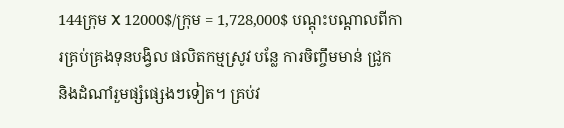144ក្រុម X 12000$/ក្រុម = 1,728,000$ បណ្តុះបណ្តាលពីការគ្រប់គ្រងទុនបង្វិល ផលិតកម្មស្រូវ បន្លែ ការចិញ្ចឹមមាន់ ជ្រូក និងដំណាំរួមផ្សំផ្សេងៗទៀត។ គ្រប់វ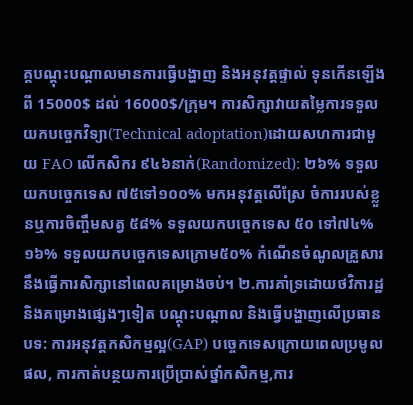គ្គបណ្តុះបណ្តាលមានការធ្វើបង្ហាញ និងអនុវត្តផ្ទាល់ ទុនកើនឡើងពី 15000$ ដល់ 16000$/ក្រុម។ ការសិក្សាវាយតម្លៃការទទួលយកបច្ចេកវិទ្យា(Technical adoptation)ដោយសហការជាមួយ FAO លើកសិករ ៩៤៦នាក់(Randomized): ២៦% ទទួលយកបច្ចេកទេស ៧៥ទៅ១០០% មកអនុវត្តលើស្រែ ចំការរបស់ខ្លួនឬការចិញ្ចឹមសត្វ ៥៨% ទទួលយកបច្ចេកទេស ៥០ ទៅ៧៤% ១៦% ទទួលយកបច្ចេកទេសក្រោម៥០% កំណើនចំណូលគ្រួសារនឹងធ្វើការសិក្សានៅពេលគម្រោងចប់។ ២.ការគាំទ្រដោយថវិការដ្ឋ និងគម្រោងផ្សេងៗទៀត បណ្តុះបណ្តាល និងធ្វើបង្ហាញលើប្រធានបទ: ការអនុវត្តកសិកម្មល្អ(GAP) បច្ចេកទេសក្រោយពេលប្រមូលផល, ការកាត់បន្ថយការប្រើប្រាស់ថ្នាំកសិកម្ម,ការ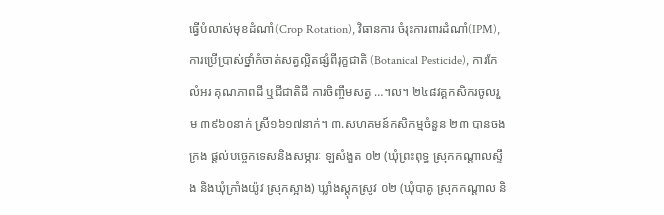ធ្វើបំលាស់មុខដំណាំ(Crop Rotation), វិធានការ ចំរុះការពារដំណាំ(IPM), ការប្រើប្រាស់ថ្នាំកំចាត់សត្វល្អិតផ្សំពីរុក្ខជាតិ (Botanical Pesticide), ការកែលំអរ គុណភាពដី ឬជីជាតិដី ការចិញ្ចឹមសត្វ …។ល។ ២៤៨វគ្គកសិករចូលរួម ៣៩៦០នាក់ ស្រី១៦១៧នាក់។ ៣.សហគមន៍កសិកម្មចំនួន ២៣ បានចងក្រង ផ្តល់បច្ចេកទេសនិងសម្ភារៈ ឡសំងួត ០២ (ឃុំព្រះពុទ្ធ ស្រុកកណ្តាលស្ទឹង និងឃុំក្រាំងយ៉ូវ ស្រុកស្អាង) ឃ្លាំងស្តុកស្រូវ ០២ (ឃុំបាគូ ស្រុកកណ្តាល និ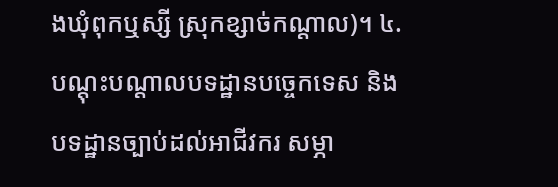ងឃុំពុកឬស្សី ស្រុកខ្សាច់កណ្តាល)។ ៤.បណ្តុះបណ្តាលបទដ្ឋានបច្ចេកទេស និងបទដ្ឋានច្បាប់ដល់អាជីវករ សម្ភា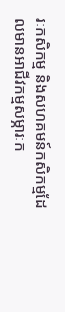រៈកសិកម្ម និងសហគមន៍កសិកម្មដែលមានអាជីវកម្មសម្ភារៈក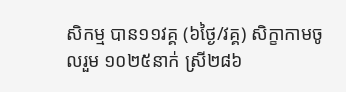សិកម្ម បាន១១វគ្គ (៦ថ្ងៃ/វគ្គ) សិក្ខាកាមចូលរួម ១០២៥នាក់ ស្រី២៨៦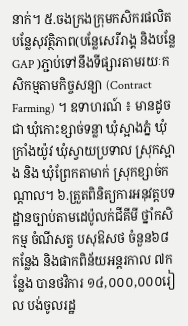នាក់។ ៥.ចងក្រងក្រុមកសិករផលិតបន្លែសុវត្ថិភាព(បន្លែសេរីរាង្គ និងបន្លែ GAP )ភ្ជាប់ទៅនឹងទីផ្សារតាមរយៈកសិកម្មតាមកិច្ចសន្យា (Contract Farming) ។ ឧទាហរណ៍ ៖ មានដូចជា ឃុំកោះខ្សាច់ទន្លា ឃុំស្អាងភ្នំ ឃុំក្រាំងយ៉ូវ ឃុំស្វាយប្រទាល ស្រុកស្អាង និង ឃុំព្រែកតាមាក់ ស្រុកខ្សាច់កណ្តាល។ ៦.ត្រួតពិនិត្យការអនុវត្តបទដ្ឋានច្បាប់តាមដេប៉ូលក់ជីគីមី ថ្នាំកសិកម្ម ចំណីសត្វ បសុឱសថ ចំនួន៦៨កន្លែង និងផាកពិន័យអន្តរកាល ៧កន្លែង បានថវិការ ១៤,០០០,០០០រៀល បង់ចូលរដ្ឋ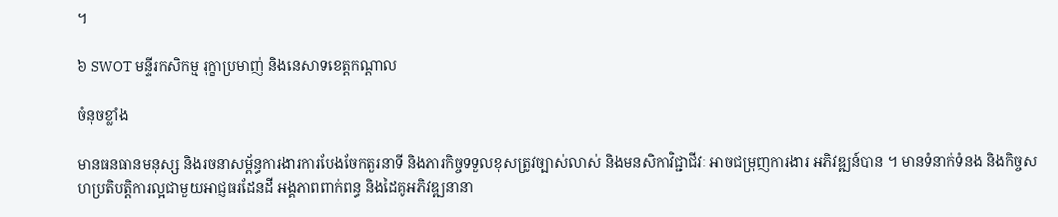។

៦ SWOT មន្ទីរកសិកម្ម រុក្ខាប្រមាញ់ និងនេសាទខេត្តកណ្តាល

ចំនុចខ្លាំង

មានធនធានមនុស្ស និងរចនាសម្ព័ន្ធការងារការបែងចែកតួរនាទី និងភារកិច្ចទទួលខុសត្រូវច្បាស់លាស់ និងមនសិកាវិជ្ជាជីវៈ អាចជម្រុញការងារ អភិវឌ្ឍន៍បាន ។ មានទំនាក់ទំនង និងកិច្ចសហប្រតិបត្តិការល្អជាមួយអាជ្ញធរដែនដី អង្គភាពពាក់ពន្ធ និងដៃគូអភិវឌ្ឍនានា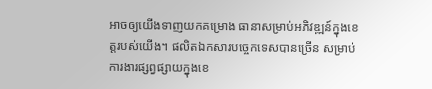អាចឲ្យយើងទាញយកគម្រោង ធានាសម្រាប់អភិវឌ្ឍន៍ក្នុងខេត្តរបស់យើង។ ផលិតឯកសារបច្ចេកទេសបានច្រើន សម្រាប់ការងារផ្សព្វផ្សាយក្នុងខេ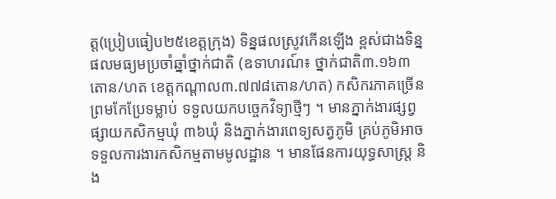ត្ត(ប្រៀបធៀប២៥ខេត្តក្រុង) ទិន្នផលស្រូវកើនឡើង ខ្ពស់ជាងទិន្នផលមធ្យមប្រចាំឆ្នាំថ្នាក់ជាតិ (ឧទាហរណ៍៖ ថ្នាក់ជាតិ៣.១៦៣ តោន/ហត ខេត្តកណ្តាល៣.៧៧៨តោន/ហត) កសិករភាគច្រើនព្រមកែប្រែទម្លាប់ ទទួលយកបច្ចេកវិទ្យាថ្មីៗ ។ មានភ្នាក់ងារផ្សព្វផ្សាយកសិកម្មឃុំ ៣៦ឃុំ និងភ្នាក់ងារពេទ្យសត្វភូមិ គ្រប់ភូមិអាចទទួលការងារកសិកម្មតាមមូលដ្ឋាន ។ មានផែនការយុទ្ធសាស្ត្រ និង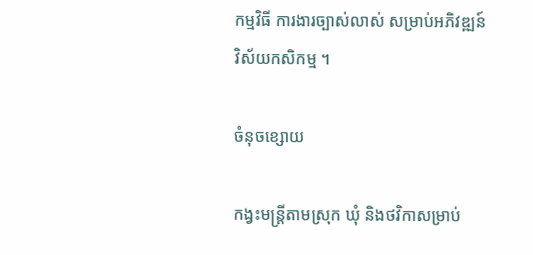កម្មវិធី ការងារច្បាស់លាស់ សម្រាប់អភិវឌ្ឍន៍វិស័យកសិកម្ម ។

ចំនុចខ្សោយ

កង្វះមន្ត្រីតាមស្រុក ឃុំ និងថវិកាសម្រាប់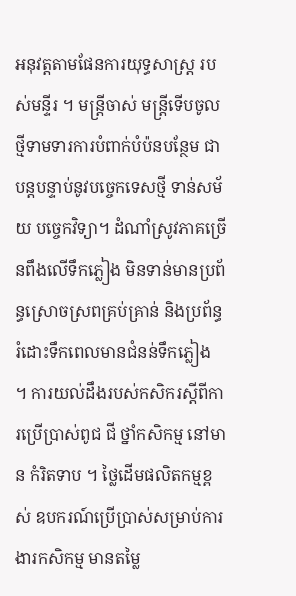អនុវត្តតាមផែនការយុទ្ធសាស្ត្រ របស់មន្ទីរ ។ មន្ត្រីចាស់ មន្ត្រីទើបចូលថ្មីទាមទារការបំពាក់បំប៉នបន្ថែម ជាបន្តបន្ទាប់នូវបច្ចេកទេសថ្មី ទាន់សម័យ បច្ចេកវិទ្យា។ ដំណាំស្រូវភាគច្រើនពឹងលើទឹកភ្លៀង មិនទាន់មានប្រព័ន្ធស្រោចស្រពគ្រប់គ្រាន់ និងប្រព័ន្ធរំដោះទឹកពេលមានជំនន់ទឹកភ្លៀង ។ ការយល់ដឹងរបស់កសិករស្តីពីការប្រើប្រាស់ពូជ ជី ថ្នាំកសិកម្ម នៅមាន កំរិតទាប ។ ថ្លៃដើមផលិតកម្មខ្ពស់ ឧបករណ៍ប្រើប្រាស់សម្រាប់ការងារកសិកម្ម មានតម្លៃ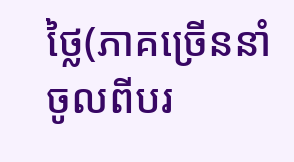ថ្លៃ(ភាគច្រើននាំចូលពីបរ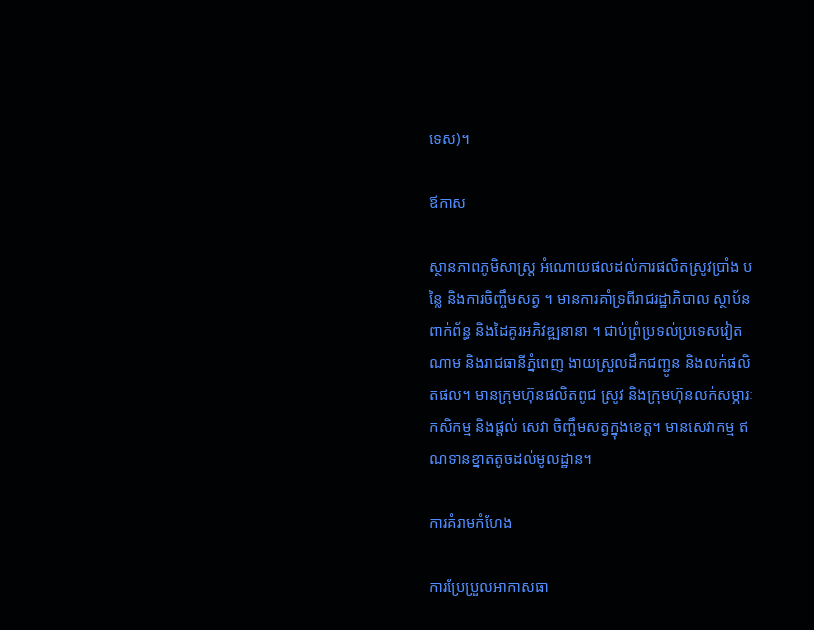ទេស)។

ឪកាស

ស្ថានភាពភូមិសាស្ត្រ អំណោយផលដល់ការផលិតស្រូវប្រាំង បន្លៃ និងការចិញ្ចឹមសត្វ ។ មានការគាំទ្រពីរាជរដ្ឋាភិបាល ស្ថាប័នពាក់ព័ន្ធ និងដៃគូរអភិវឌ្ឍនានា ។ ជាប់ព្រំប្រទល់ប្រទេសវៀតណាម និងរាជធានីភ្នំពេញ ងាយស្រួលដឹកជញ្ជូន និងលក់ផលិតផល។ មានក្រុមហ៊ុនផលិតពូជ ស្រូវ និងក្រុមហ៊ុនលក់សម្ភារៈកសិកម្ម និងផ្តល់ សេវា ចិញ្ចឹមសត្វក្នុងខេត្ត។ មានសេវាកម្ម ឥណទានខ្នាតតូចដល់មូលដ្ឋាន។

ការគំរាមកំហែង

ការប្រែប្រួលអាកាសធា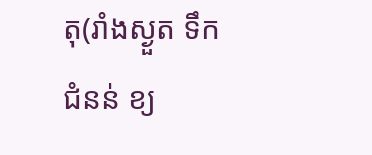តុ(រាំងស្ងួត ទឹកជំនន់ ខ្យ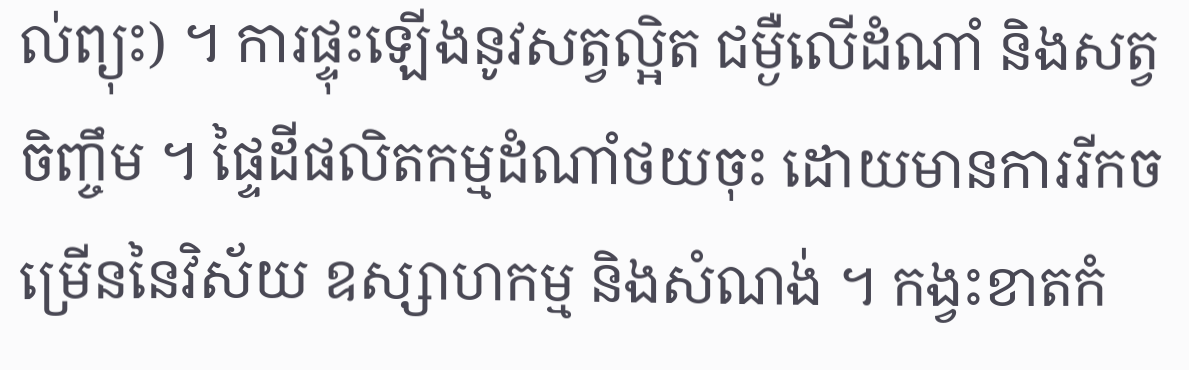ល់ព្យុះ) ។ ការផ្ទុះឡើងនូវសត្វល្អិត ជម្ងឺលើដំណាំ និងសត្វចិញ្ចឹម ។ ផ្ទៃដីផលិតកម្មដំណាំថយចុះ ដោយមានការរីកចម្រើននៃវិស័យ ឧស្សាហកម្ម និងសំណង់ ។ កង្វះខាតកំ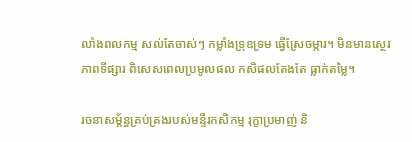លាំងពលកម្ម សល់តែចាស់ៗ កម្លាំងទ្រុឧទ្រម ធ្វើស្រែចម្ការ។ មិនមានស្ថេរភាពទីផ្សារ ពិសេសពេលប្រមូលផល កសិផលតែងតែ ធ្លាក់តម្លៃ។

រចនាសម្ត័ន្ធគ្រប់គ្រងរបស់មន្ទីរកសិកម្ម រុក្ខាប្រមាញ់ និ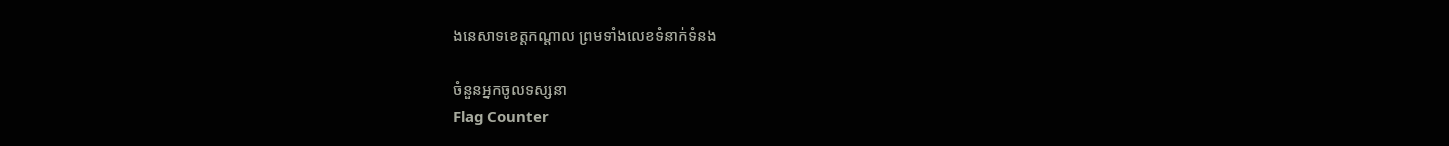ងនេសាទខេត្តកណ្តាល ព្រមទាំងលេខទំនាក់ទំនង

ចំនួនអ្នកចូលទស្សនា
Flag Counter